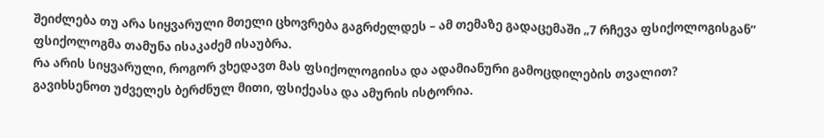შეიძლება თუ არა სიყვარული მთელი ცხოვრება გაგრძელდეს – ამ თემაზე გადაცემაში „7 რჩევა ფსიქოლოგისგან” ფსიქოლოგმა თამუნა ისაკაძემ ისაუბრა.
რა არის სიყვარული, როგორ ვხედავთ მას ფსიქოლოგიისა და ადამიანური გამოცდილების თვალით?
გავიხსენოთ უძველეს ბერძნულ მითი, ფსიქეასა და ამურის ისტორია.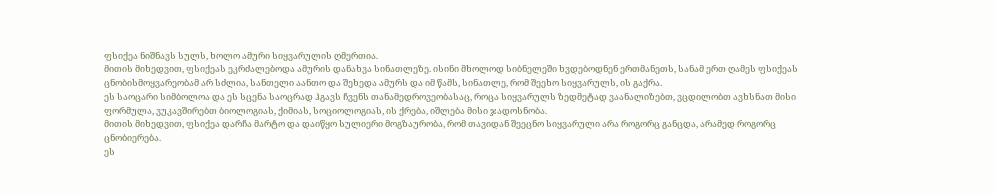ფსიქეა ნიშნავს სულს, ხოლო ამური სიყვარულის ღმერთია.
მითის მიხედვით, ფსიქეას ეკრძალებოდა ამურის დანახვა სინათლეზე. ისინი მხოლოდ სიბნელეში ხვდებოდნენ ერთმანეთს, სანამ ერთ ღამეს ფსიქეას ცნობისმოყვარეობამ არ სძლია, სანთელი აანთო და შეხედა ამურს და იმ წამს, სინათლე, რომ შეეხო სიყვარულს, ის გაქრა.
ეს საოცარი სიმბოლოა და ეს სცენა საოცრად ჰგავს ჩვენს თანამედროვეობასაც, როცა სიყვარულს ზედმეტად ვაანალიზებთ, ვცდილობთ ავხსნათ მისი ფორმულა, ვუკავშირებთ ბიოლოგიას, ქიმიას, სოციოლოგიას, ის ქრება, იშლება მისი ჯადოსნობა.
მითის მიხედვით, ფსიქეა დარჩა მარტო და დაიწყო სულიერი მოგზაურობა, რომ თავიდან შეეცნო სიყვარული არა როგორც განცდა, არამედ როგორც ცნობიერება.
ეს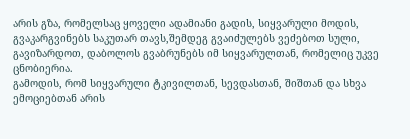არის გზა, რომელსაც ყოველი ადამიანი გადის, სიყვარული მოდის, გვაკარგვინებს საკუთარ თავს,შემდეგ გვაიძულებს ვეძებოთ სული, გავიზარდოთ, დაბოლოს გვაბრუნებს იმ სიყვარულთან, რომელიც უკვე ცნობიერია.
გამოდის, რომ სიყვარული ტკივილთან, სევდასთან, შიშთან და სხვა ემოციებთან არის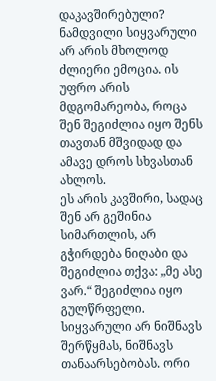დაკავშირებული?
ნამდვილი სიყვარული არ არის მხოლოდ ძლიერი ემოცია. ის უფრო არის მდგომარეობა, როცა შენ შეგიძლია იყო შენს თავთან მშვიდად და ამავე დროს სხვასთან ახლოს.
ეს არის კავშირი, სადაც შენ არ გეშინია სიმართლის, არ გჭირდება ნიღაბი და შეგიძლია თქვა: „მე ასე ვარ.“ შეგიძლია იყო გულწრფელი.
სიყვარული არ ნიშნავს შერწყმას, ნიშნავს თანაარსებობას. ორი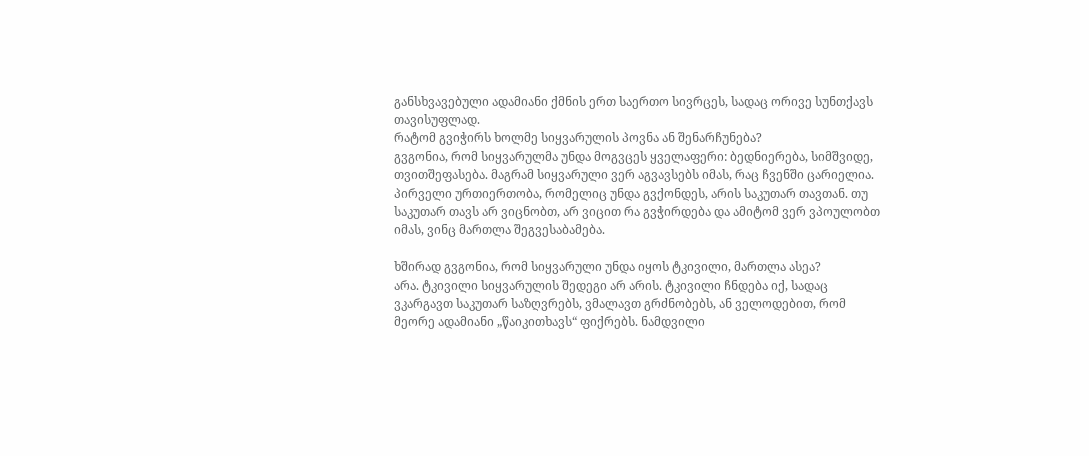განსხვავებული ადამიანი ქმნის ერთ საერთო სივრცეს, სადაც ორივე სუნთქავს თავისუფლად.
რატომ გვიჭირს ხოლმე სიყვარულის პოვნა ან შენარჩუნება?
გვგონია, რომ სიყვარულმა უნდა მოგვცეს ყველაფერი: ბედნიერება, სიმშვიდე, თვითშეფასება. მაგრამ სიყვარული ვერ აგვავსებს იმას, რაც ჩვენში ცარიელია.
პირველი ურთიერთობა, რომელიც უნდა გვქონდეს, არის საკუთარ თავთან. თუ საკუთარ თავს არ ვიცნობთ, არ ვიცით რა გვჭირდება და ამიტომ ვერ ვპოულობთ იმას, ვინც მართლა შეგვესაბამება.

ხშირად გვგონია, რომ სიყვარული უნდა იყოს ტკივილი, მართლა ასეა?
არა. ტკივილი სიყვარულის შედეგი არ არის. ტკივილი ჩნდება იქ, სადაც ვკარგავთ საკუთარ საზღვრებს, ვმალავთ გრძნობებს, ან ველოდებით, რომ მეორე ადამიანი „წაიკითხავს“ ფიქრებს. ნამდვილი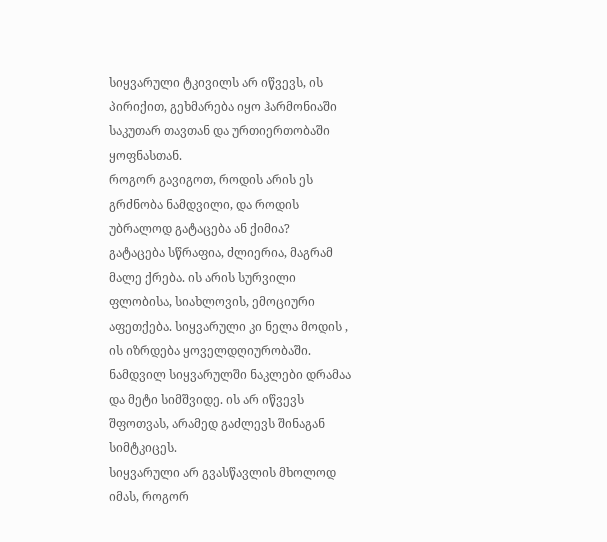სიყვარული ტკივილს არ იწვევს, ის პირიქით, გეხმარება იყო ჰარმონიაში საკუთარ თავთან და ურთიერთობაში ყოფნასთან.
როგორ გავიგოთ, როდის არის ეს გრძნობა ნამდვილი, და როდის უბრალოდ გატაცება ან ქიმია?
გატაცება სწრაფია, ძლიერია, მაგრამ მალე ქრება. ის არის სურვილი ფლობისა, სიახლოვის, ემოციური აფეთქება. სიყვარული კი ნელა მოდის , ის იზრდება ყოველდღიურობაში.
ნამდვილ სიყვარულში ნაკლები დრამაა და მეტი სიმშვიდე. ის არ იწვევს შფოთვას, არამედ გაძლევს შინაგან სიმტკიცეს.
სიყვარული არ გვასწავლის მხოლოდ იმას, როგორ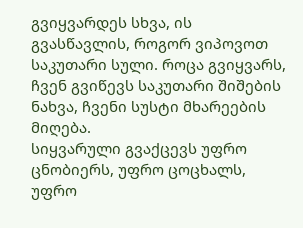გვიყვარდეს სხვა, ის გვასწავლის, როგორ ვიპოვოთ საკუთარი სული. როცა გვიყვარს, ჩვენ გვიწევს საკუთარი შიშების ნახვა, ჩვენი სუსტი მხარეების მიღება.
სიყვარული გვაქცევს უფრო ცნობიერს, უფრო ცოცხალს, უფრო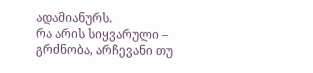ადამიანურს.
რა არის სიყვარული – გრძნობა, არჩევანი თუ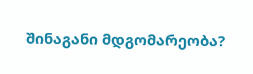შინაგანი მდგომარეობა?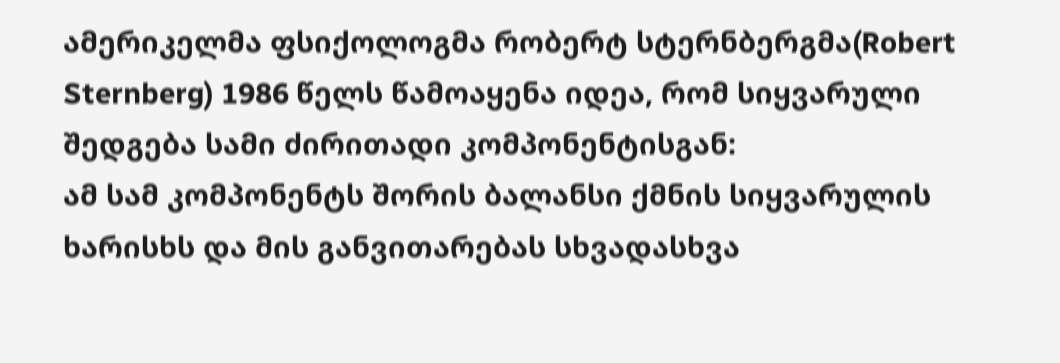ამერიკელმა ფსიქოლოგმა რობერტ სტერნბერგმა(Robert Sternberg) 1986 წელს წამოაყენა იდეა, რომ სიყვარული შედგება სამი ძირითადი კომპონენტისგან:
ამ სამ კომპონენტს შორის ბალანსი ქმნის სიყვარულის ხარისხს და მის განვითარებას სხვადასხვა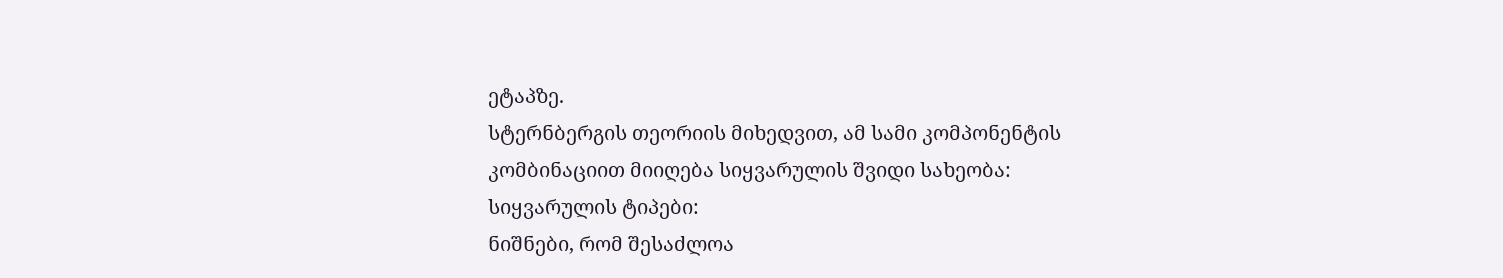ეტაპზე.
სტერნბერგის თეორიის მიხედვით, ამ სამი კომპონენტის კომბინაციით მიიღება სიყვარულის შვიდი სახეობა: სიყვარულის ტიპები:
ნიშნები, რომ შესაძლოა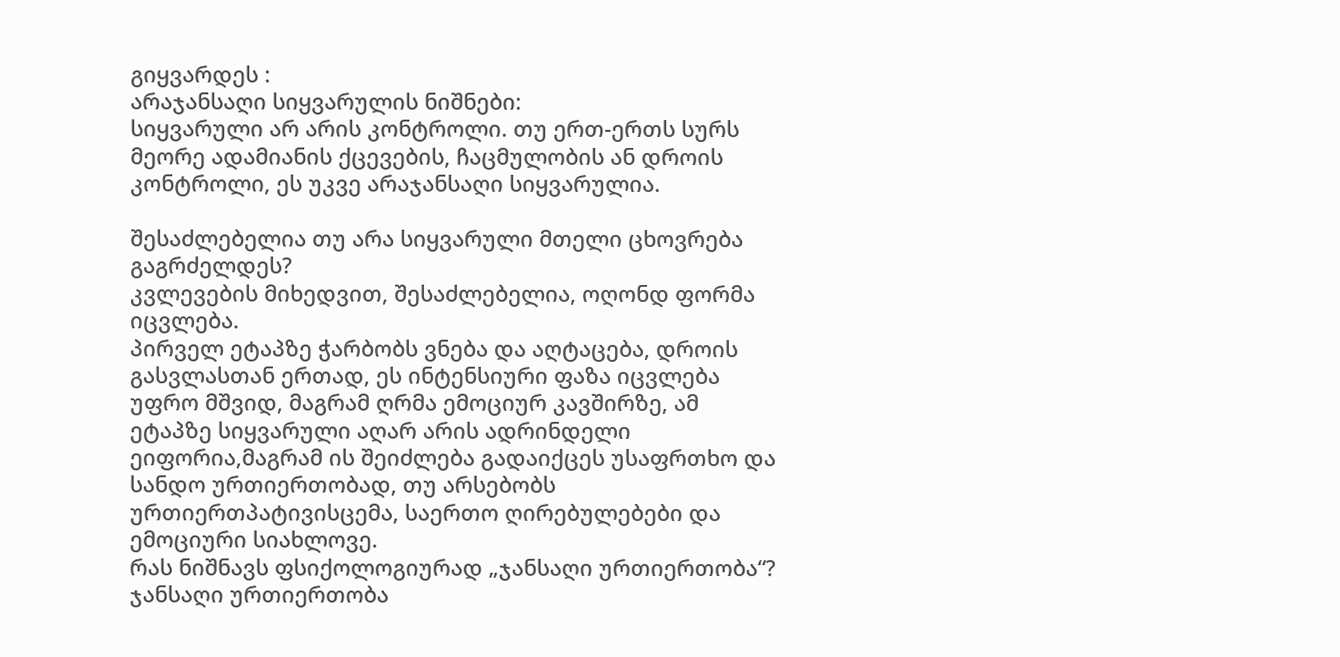გიყვარდეს :
არაჯანსაღი სიყვარულის ნიშნები:
სიყვარული არ არის კონტროლი. თუ ერთ-ერთს სურს მეორე ადამიანის ქცევების, ჩაცმულობის ან დროის კონტროლი, ეს უკვე არაჯანსაღი სიყვარულია.

შესაძლებელია თუ არა სიყვარული მთელი ცხოვრება გაგრძელდეს?
კვლევების მიხედვით, შესაძლებელია, ოღონდ ფორმა იცვლება.
პირველ ეტაპზე ჭარბობს ვნება და აღტაცება, დროის გასვლასთან ერთად, ეს ინტენსიური ფაზა იცვლება უფრო მშვიდ, მაგრამ ღრმა ემოციურ კავშირზე, ამ ეტაპზე სიყვარული აღარ არის ადრინდელი ეიფორია,მაგრამ ის შეიძლება გადაიქცეს უსაფრთხო და სანდო ურთიერთობად, თუ არსებობს ურთიერთპატივისცემა, საერთო ღირებულებები და ემოციური სიახლოვე.
რას ნიშნავს ფსიქოლოგიურად „ჯანსაღი ურთიერთობა“?
ჯანსაღი ურთიერთობა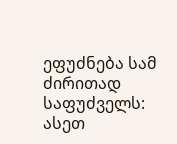ეფუძნება სამ ძირითად საფუძველს:
ასეთ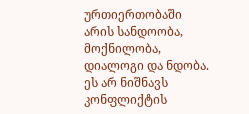ურთიერთობაში არის სანდოობა, მოქნილობა, დიალოგი და ნდობა. ეს არ ნიშნავს კონფლიქტის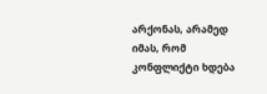არქონას, არამედ იმას, რომ კონფლიქტი ხდება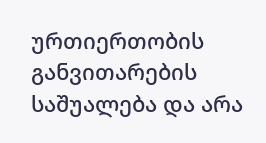ურთიერთობის განვითარების საშუალება და არა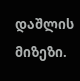დაშლის მიზეზი.